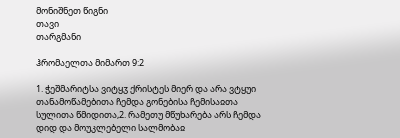მონიშნეთ წიგნი
თავი
თარგმანი

ჰრომაელთა მიმართ 9:2

1. ჭეშმარიტსა ვიტყჳ ქრისტეს მიერ და არა ვტყუი თანამოწამებითა ჩემდა გონებისა ჩემისაჲთა სულითა წმიდითა,2. რამეთუ მწუხარება არს ჩემდა დიდ და მოუკლებელი სალმობაჲ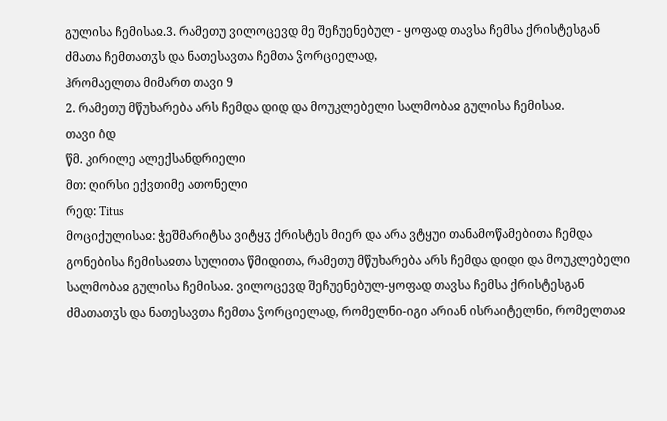გულისა ჩემისაჲ.3. რამეთუ ვილოცევდ მე შეჩუენებულ - ყოფად თავსა ჩემსა ქრისტესგან ძმათა ჩემთათჳს და ნათესავთა ჩემთა ჴორციელად,
ჰრომაელთა მიმართ თავი 9
2. რამეთუ მწუხარება არს ჩემდა დიდ და მოუკლებელი სალმობაჲ გულისა ჩემისაჲ.
თავი ი̂დ
წმ. კირილე ალექსანდრიელი
მთ: ღირსი ექვთიმე ათონელი
რედ: Titus
მოციქულისაჲ: ჭეშმარიტსა ვიტყჳ ქრისტეს მიერ და არა ვტყუი თანამოწამებითა ჩემდა გონებისა ჩემისაჲთა სულითა წმიდითა, რამეთუ მწუხარება არს ჩემდა დიდი და მოუკლებელი სალმობაჲ გულისა ჩემისაჲ. ვილოცევდ შეჩუენებულ-ყოფად თავსა ჩემსა ქრისტესგან ძმათათჳს და ნათესავთა ჩემთა ჴორციელად, რომელნი-იგი არიან ისრაიტელნი, რომელთაჲ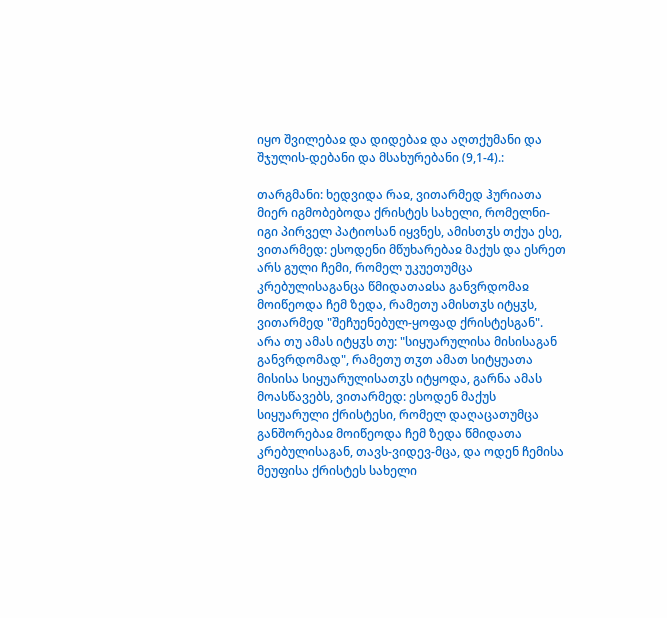იყო შვილებაჲ და დიდებაჲ და აღთქუმანი და შჯულის-დებანი და მსახურებანი (9,1-4).:

თარგმანი: ხედვიდა რაჲ, ვითარმედ ჰურიათა მიერ იგმობებოდა ქრისტეს სახელი, რომელნი-იგი პირველ პატიოსან იყვნეს, ამისთჳს თქუა ესე, ვითარმედ: ესოდენი მწუხარებაჲ მაქუს და ესრეთ არს გული ჩემი, რომელ უკუეთუმცა კრებულისაგანცა წმიდათაჲსა განვრდომაჲ მოიწეოდა ჩემ ზედა, რამეთუ ამისთჳს იტყჳს, ვითარმედ "შეჩუენებულ-ყოფად ქრისტესგან". არა თუ ამას იტყჳს თუ: "სიყუარულისა მისისაგან განვრდომად", რამეთუ თჳთ ამათ სიტყუათა მისისა სიყუარულისათჳს იტყოდა, გარნა ამას მოასწავებს, ვითარმედ: ესოდენ მაქუს სიყუარული ქრისტესი, რომელ დაღაცათუმცა განშორებაჲ მოიწეოდა ჩემ ზედა წმიდათა კრებულისაგან, თავს-ვიდევ-მცა, და ოდენ ჩემისა მეუფისა ქრისტეს სახელი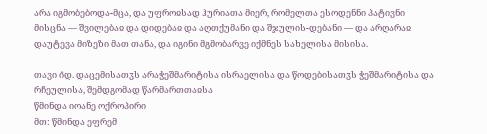არა იგმობებოდა-მცა, და უფროჲსად ჰურიათა მიერ, რომელთა ესოდენნი პატივნი მისცნა — შვილებაჲ და დიდებაჲ და აღთქუმანი და შჯულის-დებანი — და არღარაჲ დაუტევა მიზეზი მათ თანა, და იგინი მგმობარვე იქმნეს სახელისა მისისა.

თავი ი̂დ. დაცემისათჳს არაჭეშმარიტისა ისრაელისა და წოდებისათჳს ჭეშმარიტისა და რჩეულისა, შემდგომად წარმართთაჲსა
წმინდა იოანე ოქროპირი
მთ: წმინდა ეფრემ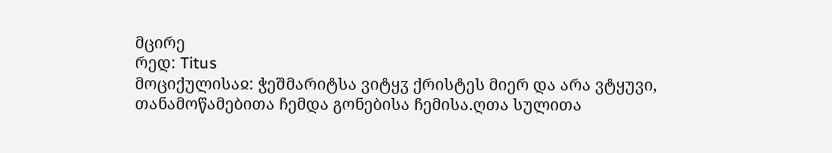მცირე
რედ: Titus
მოციქულისაჲ: ჭეშმარიტსა ვიტყჳ ქრისტეს მიერ და არა ვტყუვი, თანამოწამებითა ჩემდა გონებისა ჩემისა.ღთა სულითა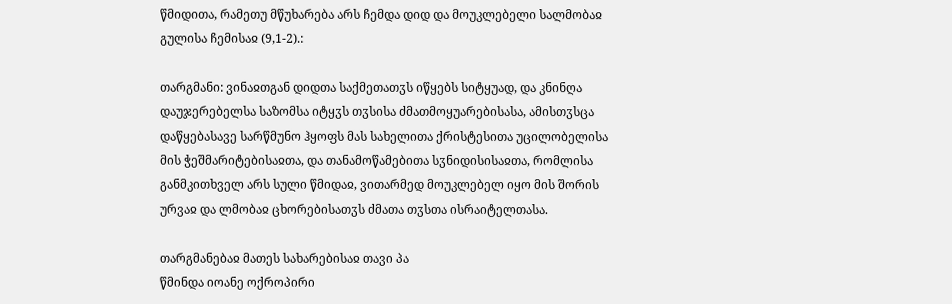წმიდითა, რამეთუ მწუხარება არს ჩემდა დიდ და მოუკლებელი სალმობაჲ გულისა ჩემისაჲ (9,1-2).:

თარგმანი: ვინაჲთგან დიდთა საქმეთათჳს იწყებს სიტყუად, და კნინღა დაუჯერებელსა საზომსა იტყჳს თჳსისა ძმათმოყუარებისასა, ამისთჳსცა დაწყებასავე სარწმუნო ჰყოფს მას სახელითა ქრისტესითა უცილობელისა მის ჭეშმარიტებისაჲთა, და თანამოწამებითა სჳნიდისისაჲთა, რომლისა განმკითხველ არს სული წმიდაჲ, ვითარმედ მოუკლებელ იყო მის შორის ურვაჲ და ლმობაჲ ცხორებისათჳს ძმათა თჳსთა ისრაიტელთასა.

თარგმანებაჲ მათეს სახარებისაჲ თავი პა
წმინდა იოანე ოქროპირი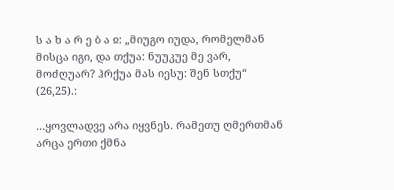ს ა ხ ა რ ე ბ ა ჲ: „მიუგო იუდა, რომელმან მისცა იგი, და თქუა: ნუუკუე მე ვარ, მოძღუარ? ჰრქუა მას იესუ: შენ სთქუ“ (26,25).:

...ყოვლადვე არა იყვნეს. რამეთუ ღმერთმან არცა ერთი ქმნა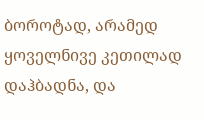ბოროტად, არამედ ყოველნივე კეთილად დაჰბადნა, და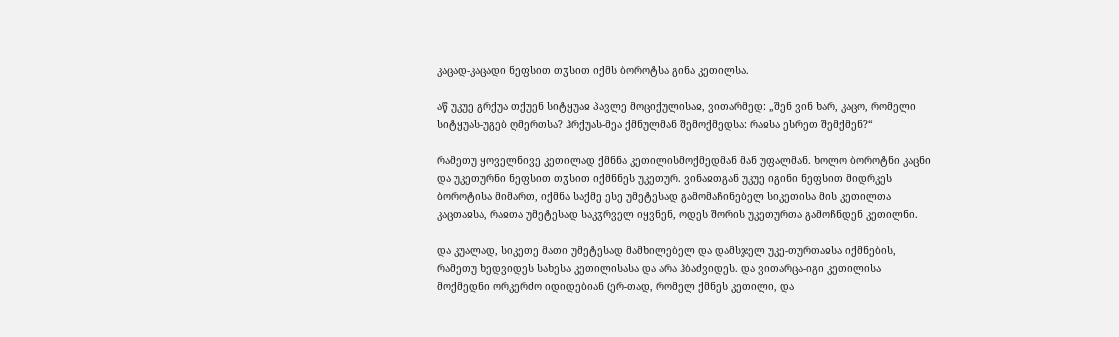კაცად-კაცადი ნეფსით თჳსით იქმს ბოროტსა გინა კეთილსა.

აწ უკუე გრქუა თქუენ სიტყუაჲ პავლე მოციქულისაჲ, ვითარმედ: „შენ ვინ ხარ, კაცო, რომელი სიტყუას-უგებ ღმერთსა? ჰრქუას-მეა ქმნულმან შემოქმედსა: რაჲსა ესრეთ შემქმენ?“

რამეთუ ყოველნივე კეთილად ქმნნა კეთილისმოქმედმან მან უფალმან. ხოლო ბოროტნი კაცნი და უკეთურნი ნეფსით თჳსით იქმნნეს უკეთურ. ვინაჲთგან უკუე იგინი ნეფსით მიდრკეს ბოროტისა მიმართ, იქმნა საქმე ესე უმეტესად გამომაჩინებელ სიკეთისა მის კეთილთა კაცთაჲსა, რაჲთა უმეტესად საკჳრველ იყვნენ, ოდეს შორის უკეთურთა გამოჩნდენ კეთილნი.

და კუალად, სიკეთე მათი უმეტესად მამხილებელ და დამსჯელ უკე-თურთაჲსა იქმნების, რამეთუ ხედვიდეს სახესა კეთილისასა და არა ჰბაძვიდეს. და ვითარცა-იგი კეთილისა მოქმედნი ორკერძო იდიდებიან (ერ-თად, რომელ ქმნეს კეთილი, და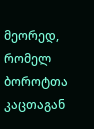მეორედ, რომელ ბოროტთა კაცთაგან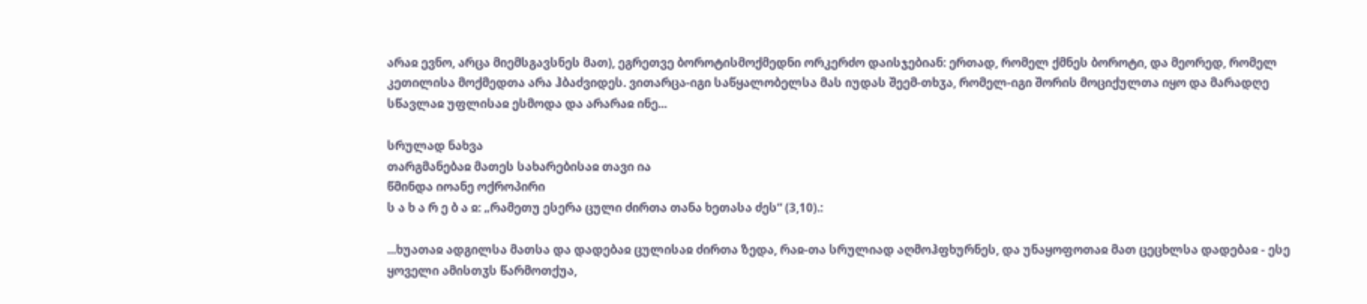არაჲ ევნო, არცა მიემსგავსნეს მათ), ეგრეთვე ბოროტისმოქმედნი ორკერძო დაისჯებიან: ერთად, რომელ ქმნეს ბოროტი, და მეორედ, რომელ კეთილისა მოქმედთა არა ჰბაძვიდეს. ვითარცა-იგი საწყალობელსა მას იუდას შეემ-თხჳა, რომელ-იგი შორის მოციქულთა იყო და მარადღე სწავლაჲ უფლისაჲ ესმოდა და არარაჲ ინე...

სრულად ნახვა
თარგმანებაჲ მათეს სახარებისაჲ თავი ია
წმინდა იოანე ოქროპირი
ს ა ხ ა რ ე ბ ა ჲ: „რამეთუ ესერა ცული ძირთა თანა ხეთასა ძეს“ (3,10).:

...ხუათაჲ ადგილსა მათსა და დადებაჲ ცულისაჲ ძირთა ზედა, რაჲ-თა სრულიად აღმოჰფხურნეს, და უნაყოფოთაჲ მათ ცეცხლსა დადებაჲ - ესე ყოველი ამისთჳს წარმოთქუა,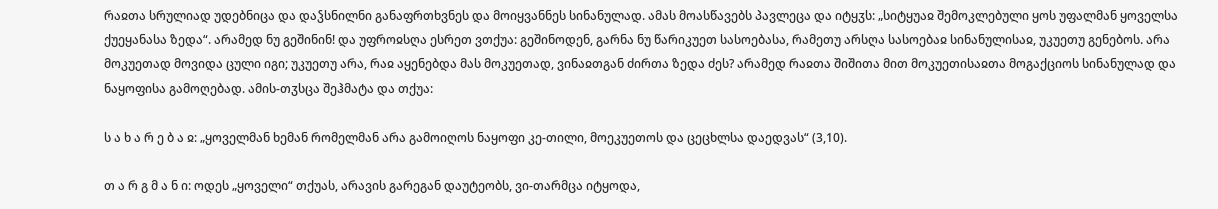რაჲთა სრულიად უდებნიცა და დაჴსნილნი განაფრთხვნეს და მოიყვანნეს სინანულად. ამას მოასწავებს პავლეცა და იტყჳს: „სიტყუაჲ შემოკლებული ყოს უფალმან ყოველსა ქუეყანასა ზედა“. არამედ ნუ გეშინინ! და უფროჲსღა ესრეთ ვთქუა: გეშინოდენ, გარნა ნუ წარიკუეთ სასოებასა, რამეთუ არსღა სასოებაჲ სინანულისაჲ, უკუეთუ გენებოს. არა მოკუეთად მოვიდა ცული იგი; უკუეთუ არა, რაჲ აყენებდა მას მოკუეთად, ვინაჲთგან ძირთა ზედა ძეს? არამედ რაჲთა შიშითა მით მოკუეთისაჲთა მოგაქციოს სინანულად და ნაყოფისა გამოღებად. ამის-თჳსცა შეჰმატა და თქუა:

ს ა ხ ა რ ე ბ ა ჲ: „ყოველმან ხემან რომელმან არა გამოიღოს ნაყოფი კე-თილი, მოეკუეთოს და ცეცხლსა დაედვას“ (3,10).

თ ა რ გ მ ა ნ ი: ოდეს „ყოველი“ თქუას, არავის გარეგან დაუტეობს, ვი-თარმცა იტყოდა,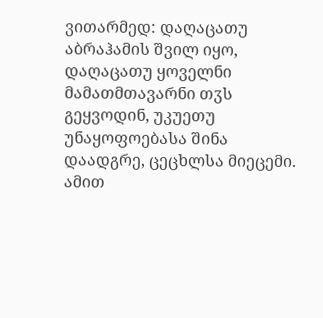ვითარმედ: დაღაცათუ აბრაჰამის შვილ იყო, დაღაცათუ ყოველნი მამათმთავარნი თჳს გეყვოდინ, უკუეთუ უნაყოფოებასა შინა დაადგრე, ცეცხლსა მიეცემი. ამით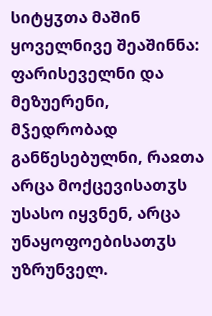სიტყჳთა მაშინ ყოველნივე შეაშინნა: ფარისეველნი და მეზუერენი, მჴედრობად განწესებულნი, რაჲთა არცა მოქცევისათჳს უსასო იყვნენ, არცა უნაყოფოებისათჳს უზრუნველ.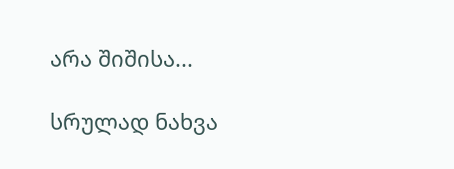არა შიშისა...

სრულად ნახვა